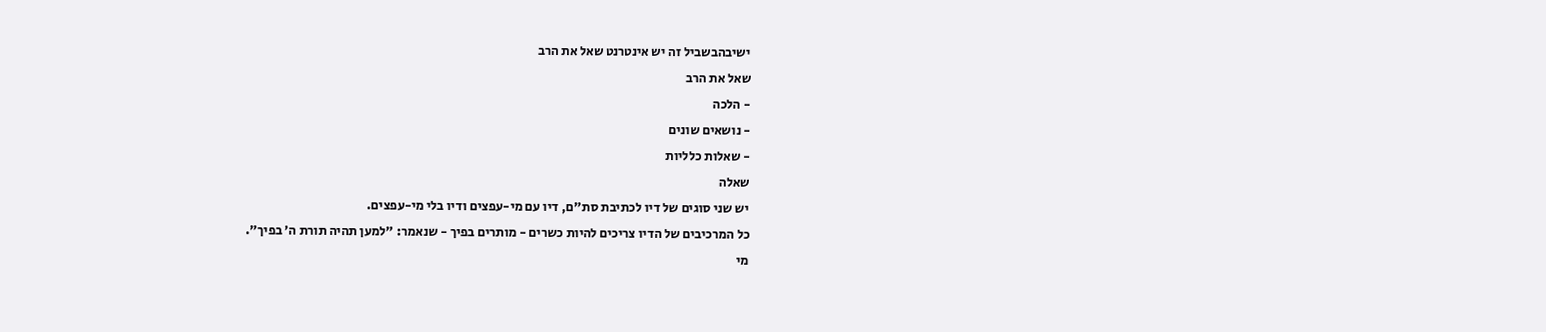ישיבהבשביל זה יש אינטרנט שאל את הרב
שאל את הרב
- הלכה
- נושאים שונים
- שאלות כלליות
שאלה
יש שני סוגים של דיו לכתיבת סת"ם, דיו עם מי-עפצים ודיו בלי מי-עפצים.
כל המרכיבים של הדיו צריכים להיות כשרים - מותרים בפיך - שנאמר: "למען תהיה תורת ה’ בפיך".
מי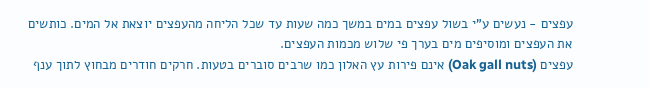עפצים - נעשים ע"י בשול עפצים במים במשך כמה שעות עד שכל הליחה מהעפצים יוצאת אל המים. כותשים את העפצים ומוסיפים מים בערך פי שלוש מכמות העפצים.
עפצים (Oak gall nuts) אינם פירות עץ האלון כמו שרבים סוברים בטעות. חרקים חודרים מבחוץ לתוך ענף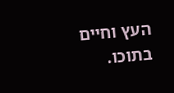העץ וחיים בתוכו.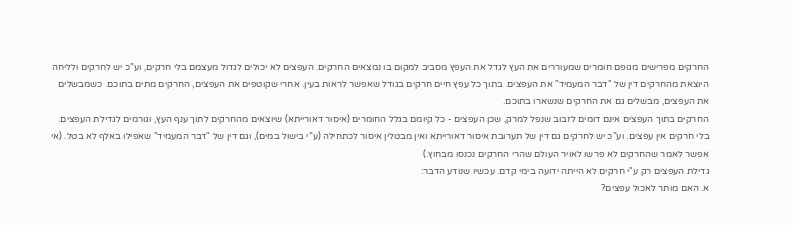החרקים מפרישים מגופם חומרים שמעוררים את העץ לגדל את העפץ מסביב למקום בו נמצאים החרקים. העפצים לא יכולים לגדול מעצמם בלי חרקים, וע”כ יש לחרקים ולליחה היוצאת מהחרקים דין של "דבר המעמיד" את העפצים. בתוך כל עפץ חיים חרקים בגודל שאפשר לראות בעין. אחרי שקוטפים את העפצים, החרקים מתים בתוכם. כשמבשלים את העפצים, מבשלים גם את החרקים שנשארו בתוכם.
החרקים בתוך העפצים אינם דומים לזבוב שנפל למרק, שכן העפצים - כל קיומם בגלל החומרים (איסור דאורייתא) שיוצאים מהחרקים לתוך ענף העץ, וגורמים לגדילת העפצים. בלי חרקים אין עפצים. וע”כ יש לחרקים גם דין של תערובת איסור דאורייתא ואין מבטלין איסור לכתחילה (ע”י בישול במים), וגם דין של "דבר המעמיד" שאפילו באלף לא בטל. (אי אפשר לאמר שהחרקים לא פרשו לאויר העולם שהרי החרקים נכנסו מבחוץ.)
גדילת העפצים רק ע"י חרקים לא הייתה ידועה בימי קדם. עכשיו שנודע הדבר:
א. האם מותר לאכול עפצים?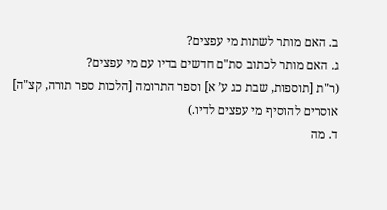ב. האם מותר לשתות מי עפצים?
ג. האם מותר לכתוב סת"ם חדשים בדיו עם מי עפצים?
(ר"ת [תוספות, שבת כג ע’ א] וספר התרומה [הלכות ספר תורה, קצ"ה] אוסרים להוסיף מי עפצים לדיו.)
ד. מה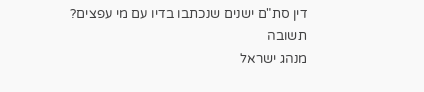דין סת"ם ישנים שנכתבו בדיו עם מי עפצים?
תשובה
מנהג ישראל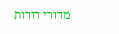מדורי דורות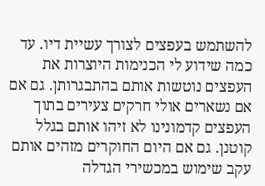להשתמש בעפצים לצורך עשיית דיו. עד כמה שידוע לי הכנימות היוצרות את העפצים נוטשות אותם בהתבגרותן. גם אם אם נשארים אולי חרקים צעירים בתוך העפצים קדמונינו לא זיהו אותם בגלל קוטנן. גם אם היום החוקרים מזהים אותם עקב שימוש במכשירי הגדלה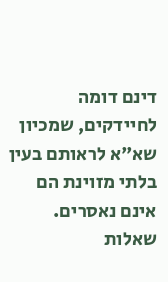דינם דומה לחיידקים, שמכיון שא"א לראותם בעין בלתי מזוינת הם אינם נאסרים.
שאלות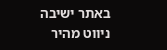באתר ישיבה
ניווט מהיר